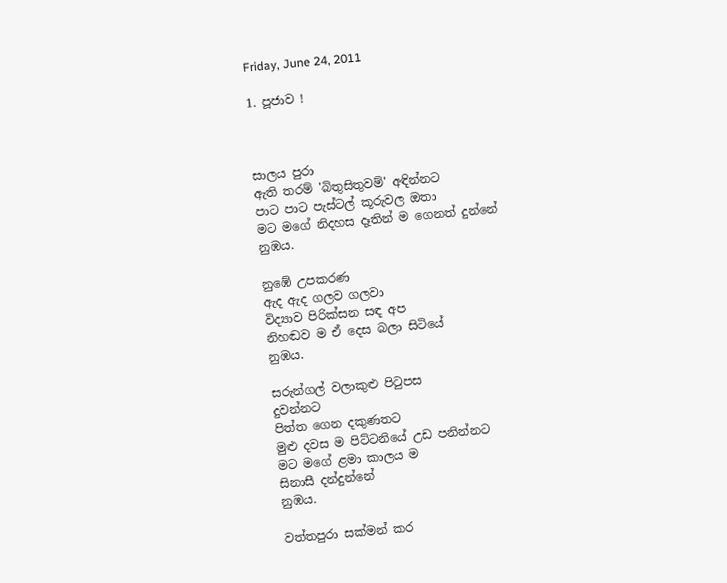Friday, June 24, 2011

1. පූජාව !



සාලය පුරා
ඇති තරම් 'බිතුසිතුවම්' අඳින්නට
පාට පාට පැස්ටල් කූරුවල ඔතා
මට මගේ නිදහස දෑතින් ම ගෙනත් දුන්නේ
නුඹය.

නුඹේ උපකරණ
ඇද ඇද ගලව ගලවා
විද්‍යාව පිරික්සන සඳ අප
නිහඬව ම ඒ දෙස බලා සිටියේ
නුඹය.

සරුන්ගල් වලාකුළු පිටුපස
දුවන්නට
පිත්ත ගෙන දකුණතට
මුළු දවස ම පිට්ටනියේ උඩ පනින්නට
මට මගේ ළමා කාලය ම
සිනාසී දන්දුන්නේ
නුඹය.

වත්තපුරා සක්මන් කර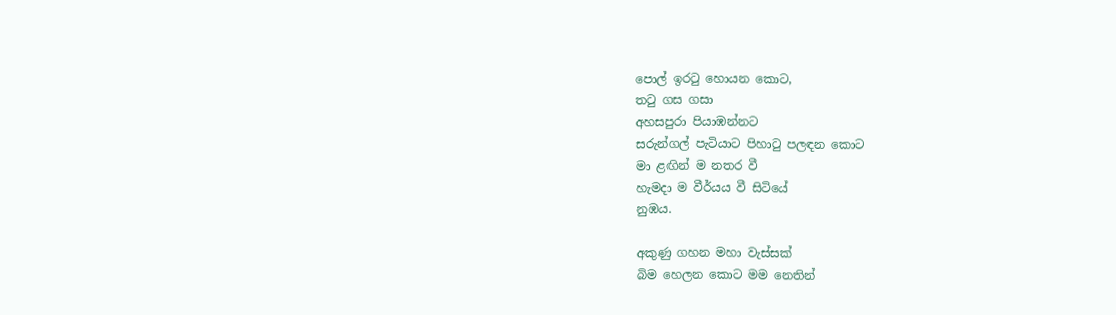පොල් ඉරටු හොයන කොට,
තටු ගස ගසා
අහසපුරා පියාඹන්නට
සරුන්ගල් පැටියාට පිහාටු පලඳන කොට
මා ළඟින් ම නතර වී
හැමදා ම වීර්යය වී සිටියේ
නුඹය.

අකුණු ගහන මහා වැස්සක්
බිම හෙලන කොට මම නෙතින්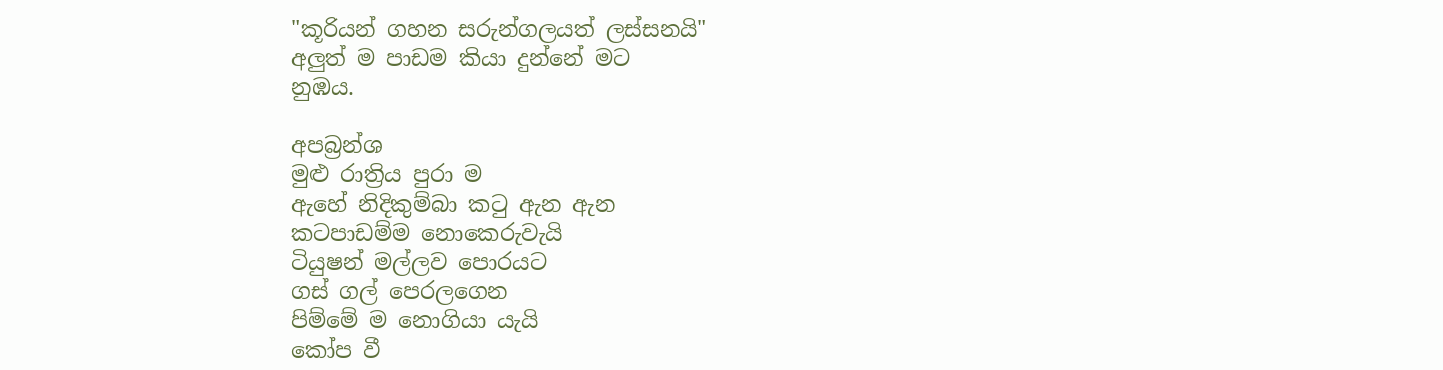"කූරියන් ගහන සරුන්ගලයත් ලස්සනයි"
අලුත් ම පාඩම කියා දුන්නේ මට
නුඹය.

අපබ්‍රන්ශ
මුළු රාත්‍රිය පුරා ම
ඇහේ නිදිකුම්බා කටු ඇන ඇන
කටපාඩම්ම නොකෙරුවැයි
ටියුෂන් මල්ලව පොරයට
ගස් ගල් පෙරලගෙන
පිම්මේ ම නොගියා යැයි
කෝප වී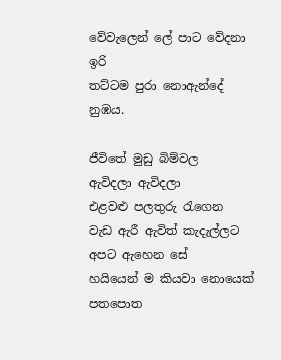වේවැලෙන් ලේ පාට වේදනා ඉරි
තට්ටම පුරා නොඇන්දේ
නුඹය.

ජීවිතේ මුඩු බිම්වල
ඇවිදලා ඇවිදලා
එළවළු පලතුරු රැගෙන
වැඩ ඇරී ඇවිත් කැදැල්ලට
අපට ඇහෙන සේ
හයියෙන් ම කියවා නොයෙක් පතපොත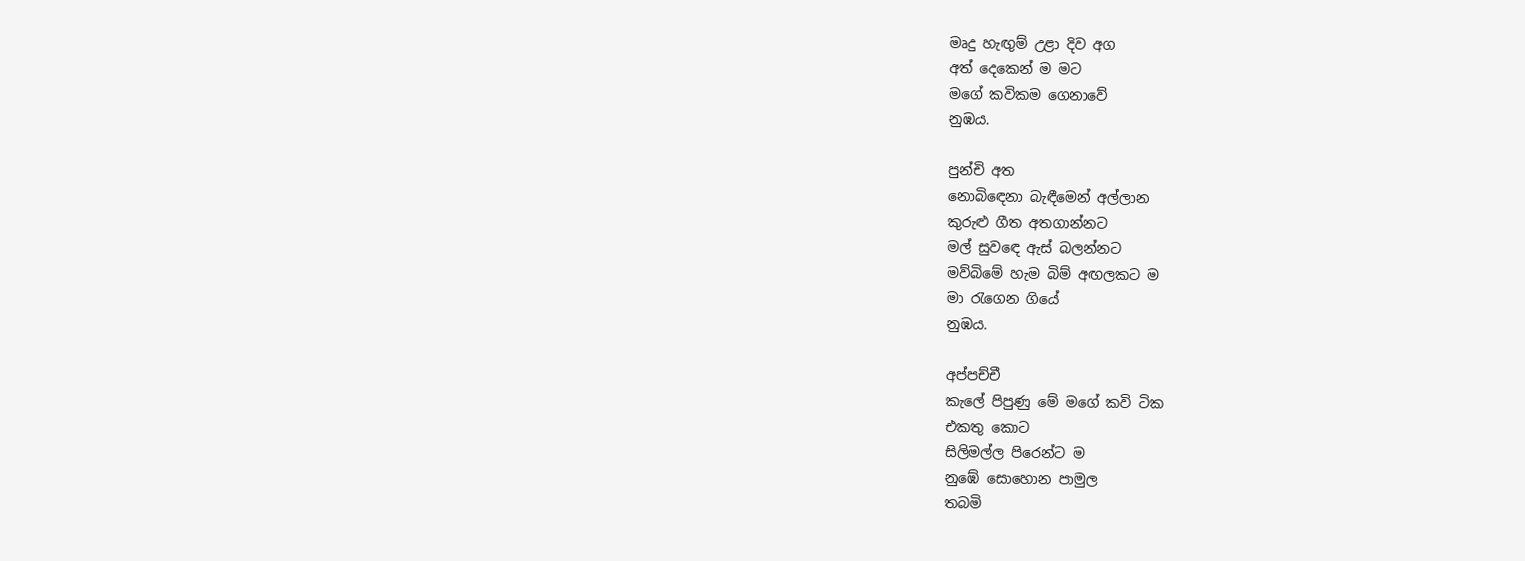මෘදු හැඟුම් උළා දිව අග
අත් දෙකෙන් ම මට
මගේ කවිකම ගෙනාවේ
නුඹය.

පුන්චි අත
නොබිඳෙනා බැඳීමෙන් අල්ලාන
කුරුළු ගීත අතගාන්නට
මල් සුවඳෙ ඇස් බලන්නට
මව්බිමේ හැම බිම් අඟලකට ම
මා රැගෙන ගියේ
නුඹය.

අප්පච්චී
කැලේ පිපුණු මේ මගේ කවි ටික
එකතු කොට
සිලිමල්ල පිරෙන්ට ම
නුඹේ සොහොන පාමුල
තබමි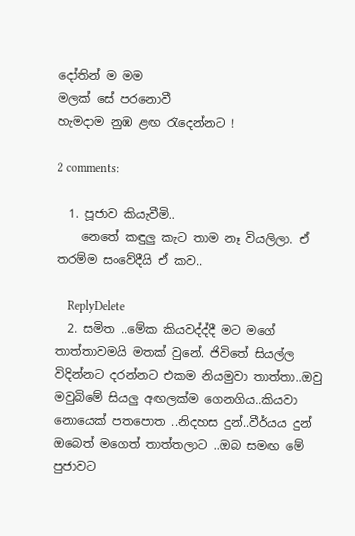දෝතින් ම මම
මලක් සේ පරනොවී
හැමදාම නුඹ ළඟ රැදෙන්නට !

2 comments:

  1. පූජාව කියැවීමි..
    නෙතේ කඳුලු කැට තාම නෑ වියලිලා. ඒ තරම්ම සංවේදීයි ඒ කව..

    ReplyDelete
  2. සමිත ..මේක කියවද්ද්දී මට මගේ තාත්තාවමයි මතක් වුනේ. ජිවිතේ සියල්ල විදින්නට දරන්නට එකම නියමුවා තාත්තා..ඔවු මවුබිමේ සියලු අඟලක්ම ගෙනගිය..කියවා නොයෙක් පතපොත ..නිදහස දුන්..වීර්යය දුන් ඔබෙත් මගෙත් තාත්තලාට ..ඔබ සමඟ මේ පුජාවට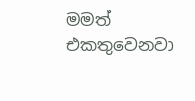මමත් එකතුවෙනවා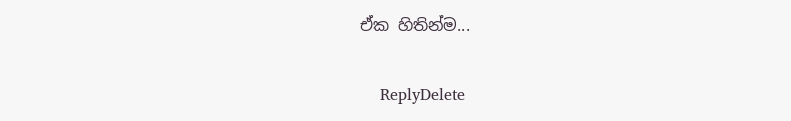ඒක හිතින්ම...

    ReplyDelete